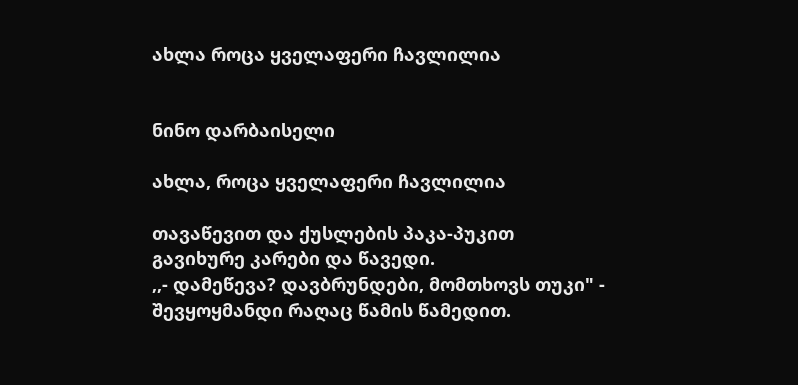ახლა როცა ყველაფერი ჩავლილია


ნინო დარბაისელი

ახლა, როცა ყველაფერი ჩავლილია

თავაწევით და ქუსლების პაკა-პუკით
გავიხურე კარები და წავედი.
,,- დამეწევა? დავბრუნდები, მომთხოვს თუკი" -
შევყოყმანდი რაღაც წამის წამედით.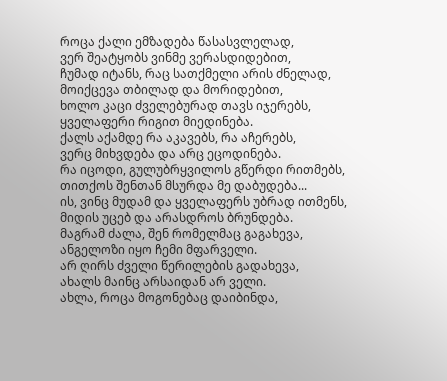როცა ქალი ემზადება წასასვლელად,
ვერ შეატყობს ვინმე ვერასდიდებით,
ჩუმად იტანს, რაც სათქმელი არის ძნელად,
მოიქცევა თბილად და მორიდებით,
ხოლო კაცი ძველებურად თავს იჯერებს,
ყველაფერი რიგით მიედინება.
ქალს აქამდე რა აკავებს, რა აჩერებს,
ვერც მიხვდება და არც ეცოდინება.
რა იცოდი, გულუბრყვილოს გწერდი რითმებს,
თითქოს შენთან მსურდა მე დაბუდება...
ის, ვინც მუდამ და ყველაფერს უბრად ითმენს,
მიდის უცებ და არასდროს ბრუნდება.
მაგრამ ძალა, შენ რომელმაც გაგახევა,
ანგელოზი იყო ჩემი მფარველი.
არ ღირს ძველი წერილების გადახევა,
ახალს მაინც არსაიდან არ ველი.
ახლა, როცა მოგონებაც დაიბინდა,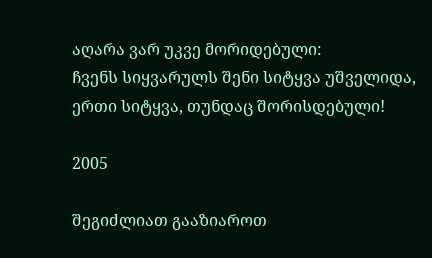აღარა ვარ უკვე მორიდებული:
ჩვენს სიყვარულს შენი სიტყვა უშველიდა,
ერთი სიტყვა, თუნდაც შორისდებული!

2005

შეგიძლიათ გააზიაროთ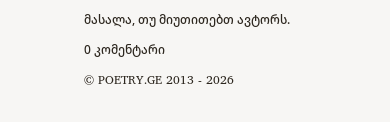მასალა, თუ მიუთითებთ ავტორს.

0 კომენტარი

© POETRY.GE 2013 - 2026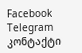Facebook Telegram კონტაქტი